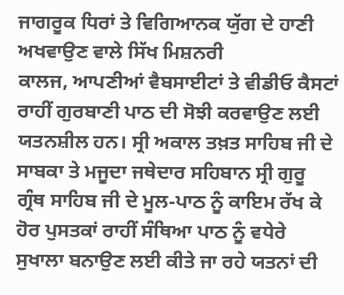ਜਾਗਰੂਕ ਧਿਰਾਂ ਤੇ ਵਿਗਿਆਨਕ ਯੁੱਗ ਦੇ ਹਾਣੀ ਅਖਵਾਉਣ ਵਾਲੇ ਸਿੱਖ ਮਿਸ਼ਨਰੀ
ਕਾਲਜ, ਆਪਣੀਆਂ ਵੈਬਸਾਈਟਾਂ ਤੇ ਵੀਡੀਓ ਕੈਸਟਾਂ ਰਾਹੀਂ ਗੁਰਬਾਣੀ ਪਾਠ ਦੀ ਸੋਝੀ ਕਰਵਾਉਣ ਲਈ
ਯਤਨਸ਼ੀਲ ਹਨ। ਸ੍ਰੀ ਅਕਾਲ ਤਖ਼ਤ ਸਾਹਿਬ ਜੀ ਦੇ ਸਾਬਕਾ ਤੇ ਮਜੂਦਾ ਜਥੇਦਾਰ ਸਹਿਬਾਨ ਸ੍ਰੀ ਗੁਰੂ
ਗ੍ਰੰਥ ਸਾਹਿਬ ਜੀ ਦੇ ਮੂਲ-ਪਾਠ ਨੂੰ ਕਾਇਮ ਰੱਖ ਕੇ ਹੋਰ ਪੁਸਤਕਾਂ ਰਾਹੀਂ ਸੰਥਿਆ ਪਾਠ ਨੂੰ ਵਧੇਰੇ
ਸੁਖਾਲਾ ਬਨਾਉਣ ਲਈ ਕੀਤੇ ਜਾ ਰਹੇ ਯਤਨਾਂ ਦੀ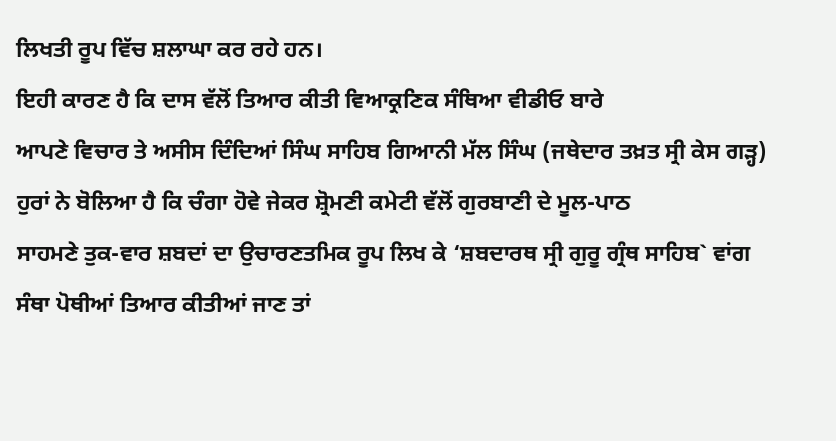ਲਿਖਤੀ ਰੂਪ ਵਿੱਚ ਸ਼ਲਾਘਾ ਕਰ ਰਹੇ ਹਨ।
ਇਹੀ ਕਾਰਣ ਹੈ ਕਿ ਦਾਸ ਵੱਲੋਂ ਤਿਆਰ ਕੀਤੀ ਵਿਆਕ੍ਰਣਿਕ ਸੰਥਿਆ ਵੀਡੀਓ ਬਾਰੇ
ਆਪਣੇ ਵਿਚਾਰ ਤੇ ਅਸੀਸ ਦਿੰਦਿਆਂ ਸਿੰਘ ਸਾਹਿਬ ਗਿਆਨੀ ਮੱਲ ਸਿੰਘ (ਜਥੇਦਾਰ ਤਖ਼ਤ ਸ੍ਰੀ ਕੇਸ ਗੜ੍ਹ)
ਹੁਰਾਂ ਨੇ ਬੋਲਿਆ ਹੈ ਕਿ ਚੰਗਾ ਹੋਵੇ ਜੇਕਰ ਸ਼੍ਰੋਮਣੀ ਕਮੇਟੀ ਵੱਲੋਂ ਗੁਰਬਾਣੀ ਦੇ ਮੂਲ-ਪਾਠ
ਸਾਹਮਣੇ ਤੁਕ-ਵਾਰ ਸ਼ਬਦਾਂ ਦਾ ਉਚਾਰਣਤਮਿਕ ਰੂਪ ਲਿਖ ਕੇ ‘ਸ਼ਬਦਾਰਥ ਸ੍ਰੀ ਗੁਰੂ ਗ੍ਰੰਥ ਸਾਹਿਬ` ਵਾਂਗ
ਸੰਥਾ ਪੋਥੀਆਂ ਤਿਆਰ ਕੀਤੀਆਂ ਜਾਣ ਤਾਂ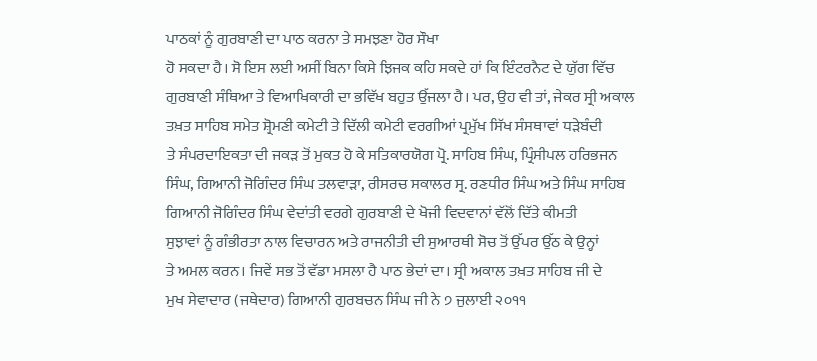ਪਾਠਕਾਂ ਨੂੰ ਗੁਰਬਾਣੀ ਦਾ ਪਾਠ ਕਰਨਾ ਤੇ ਸਮਝਣਾ ਹੋਰ ਸੌਖਾ
ਹੋ ਸਕਦਾ ਹੈ। ਸੋ ਇਸ ਲਈ ਅਸੀਂ ਬਿਨਾ ਕਿਸੇ ਝਿਜਕ ਕਹਿ ਸਕਦੇ ਹਾਂ ਕਿ ਇੰਟਰਨੈਟ ਦੇ ਯੁੱਗ ਵਿੱਚ
ਗੁਰਬਾਣੀ ਸੰਥਿਆ ਤੇ ਵਿਆਖਿਕਾਰੀ ਦਾ ਭਵਿੱਖ ਬਹੁਤ ਉੱਜਲਾ ਹੈ। ਪਰ, ਉਹ ਵੀ ਤਾਂ, ਜੇਕਰ ਸ੍ਰੀ ਅਕਾਲ
ਤਖ਼ਤ ਸਾਹਿਬ ਸਮੇਤ ਸ਼੍ਰੋਮਣੀ ਕਮੇਟੀ ਤੇ ਦਿੱਲੀ ਕਮੇਟੀ ਵਰਗੀਆਂ ਪ੍ਰਮੁੱਖ ਸਿੱਖ ਸੰਸਥਾਵਾਂ ਧੜੇਬੰਦੀ
ਤੇ ਸੰਪਰਦਾਇਕਤਾ ਦੀ ਜਕੜ ਤੋਂ ਮੁਕਤ ਹੋ ਕੇ ਸਤਿਕਾਰਯੋਗ ਪ੍ਰੋ. ਸਾਹਿਬ ਸਿੰਘ, ਪ੍ਰਿੰਸੀਪਲ ਹਰਿਭਜਨ
ਸਿੰਘ, ਗਿਆਨੀ ਜੋਗਿੰਦਰ ਸਿੰਘ ਤਲਵਾੜਾ, ਰੀਸਰਚ ਸਕਾਲਰ ਸ੍ਰ. ਰਣਧੀਰ ਸਿੰਘ ਅਤੇ ਸਿੰਘ ਸਾਹਿਬ
ਗਿਆਨੀ ਜੋਗਿੰਦਰ ਸਿੰਘ ਵੇਦਾਂਤੀ ਵਰਗੇ ਗੁਰਬਾਣੀ ਦੇ ਖੋਜੀ ਵਿਦਵਾਨਾਂ ਵੱਲੋਂ ਦਿੱਤੇ ਕੀਮਤੀ
ਸੁਝਾਵਾਂ ਨੂੰ ਗੰਭੀਰਤਾ ਨਾਲ ਵਿਚਾਰਨ ਅਤੇ ਰਾਜਨੀਤੀ ਦੀ ਸੁਆਰਥੀ ਸੋਚ ਤੋਂ ਉੱਪਰ ਉੱਠ ਕੇ ਉਨ੍ਹਾਂ
ਤੇ ਅਮਲ ਕਰਨ। ਜਿਵੇਂ ਸਭ ਤੋਂ ਵੱਡਾ ਮਸਲਾ ਹੈ ਪਾਠ ਭੇਦਾਂ ਦਾ। ਸ੍ਰੀ ਅਕਾਲ ਤਖ਼ਤ ਸਾਹਿਬ ਜੀ ਦੇ
ਮੁਖ ਸੇਵਾਦਾਰ (ਜਥੇਦਾਰ) ਗਿਆਨੀ ਗੁਰਬਚਨ ਸਿੰਘ ਜੀ ਨੇ ੭ ਜੁਲਾਈ ੨੦੧੧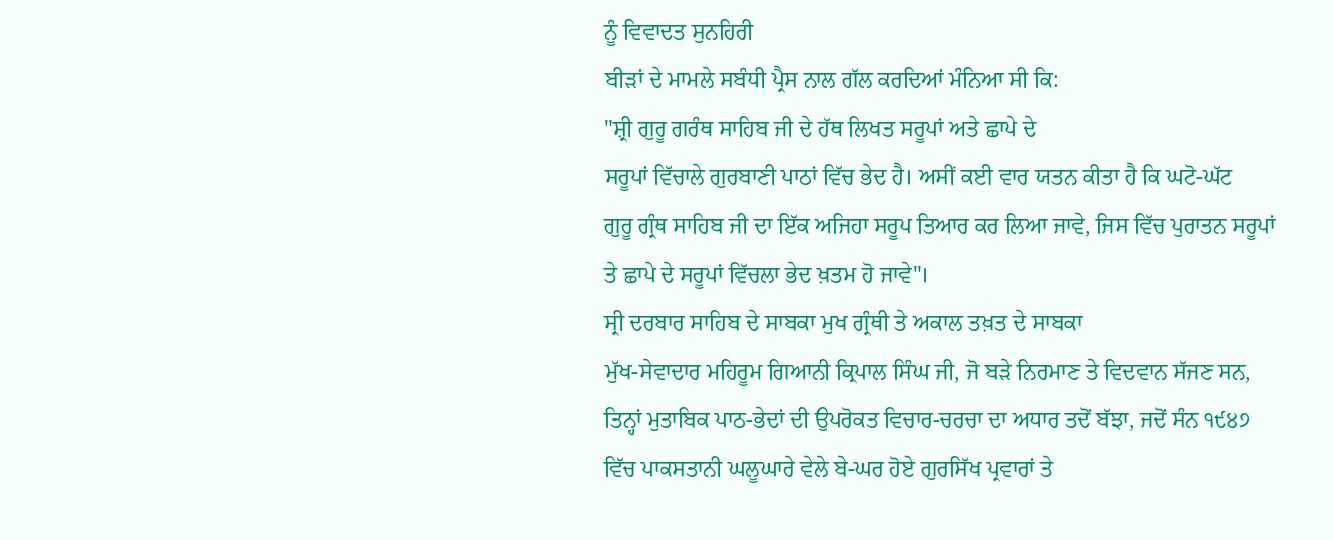ਨੂੰ ਵਿਵਾਦਤ ਸੁਨਹਿਰੀ
ਬੀੜਾਂ ਦੇ ਮਾਮਲੇ ਸਬੰਧੀ ਪ੍ਰੈਸ ਨਾਲ ਗੱਲ ਕਰਦਿਆਂ ਮੰਨਿਆ ਸੀ ਕਿ:
"ਸ਼੍ਰੀ ਗੁਰੂ ਗਰੰਥ ਸਾਹਿਬ ਜੀ ਦੇ ਹੱਥ ਲਿਖਤ ਸਰੂਪਾਂ ਅਤੇ ਛਾਪੇ ਦੇ
ਸਰੂਪਾਂ ਵਿੱਚਾਲੇ ਗੁਰਬਾਣੀ ਪਾਠਾਂ ਵਿੱਚ ਭੇਦ ਹੈ। ਅਸੀਂ ਕਈ ਵਾਰ ਯਤਨ ਕੀਤਾ ਹੈ ਕਿ ਘਟੋ-ਘੱਟ
ਗੁਰੂ ਗ੍ਰੰਥ ਸਾਹਿਬ ਜੀ ਦਾ ਇੱਕ ਅਜਿਹਾ ਸਰੂਪ ਤਿਆਰ ਕਰ ਲਿਆ ਜਾਵੇ, ਜਿਸ ਵਿੱਚ ਪੁਰਾਤਨ ਸਰੂਪਾਂ
ਤੇ ਛਾਪੇ ਦੇ ਸਰੂਪਾਂ ਵਿੱਚਲਾ ਭੇਦ ਖ਼ਤਮ ਹੋ ਜਾਵੇ"।
ਸ੍ਰੀ ਦਰਬਾਰ ਸਾਹਿਬ ਦੇ ਸਾਬਕਾ ਮੁਖ ਗ੍ਰੰਥੀ ਤੇ ਅਕਾਲ ਤਖ਼ਤ ਦੇ ਸਾਬਕਾ
ਮੁੱਖ-ਸੇਵਾਦਾਰ ਮਹਿਰੂਮ ਗਿਆਨੀ ਕ੍ਰਿਪਾਲ ਸਿੰਘ ਜੀ, ਜੋ ਬੜੇ ਨਿਰਮਾਣ ਤੇ ਵਿਦਵਾਨ ਸੱਜਣ ਸਨ,
ਤਿਨ੍ਹਾਂ ਮੁਤਾਬਿਕ ਪਾਠ-ਭੇਦਾਂ ਦੀ ਉਪਰੋਕਤ ਵਿਚਾਰ-ਚਰਚਾ ਦਾ ਅਧਾਰ ਤਦੋਂ ਬੱਝਾ, ਜਦੋਂ ਸੰਨ ੧੯੪੭
ਵਿੱਚ ਪਾਕਸਤਾਨੀ ਘਲੂਘਾਰੇ ਵੇਲੇ ਬੇ-ਘਰ ਹੋਏ ਗੁਰਸਿੱਖ ਪ੍ਰਵਾਰਾਂ ਤੇ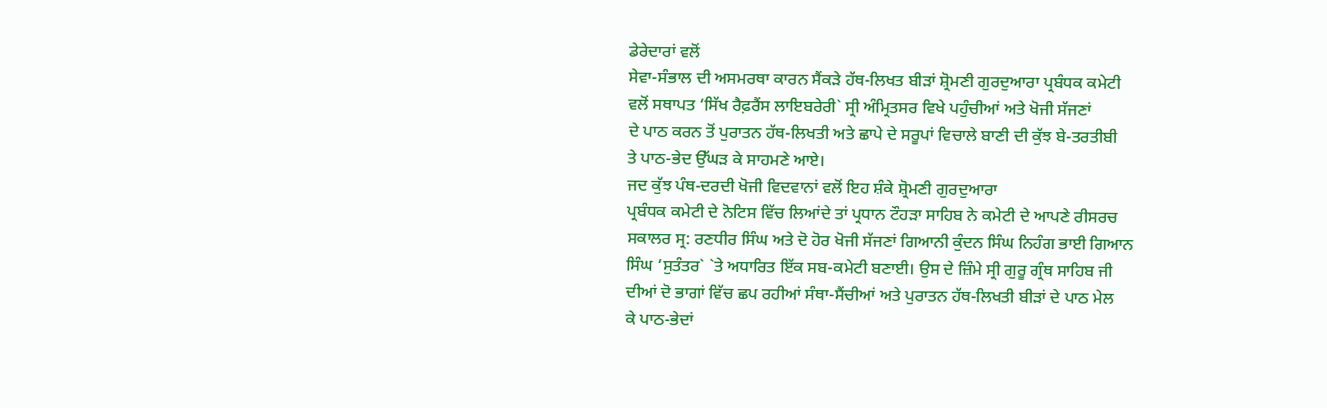ਡੇਰੇਦਾਰਾਂ ਵਲੋਂ
ਸੇਵਾ-ਸੰਭਾਲ ਦੀ ਅਸਮਰਥਾ ਕਾਰਨ ਸੈਂਕੜੇ ਹੱਥ-ਲਿਖਤ ਬੀੜਾਂ ਸ਼੍ਰੋਮਣੀ ਗੁਰਦੁਆਰਾ ਪ੍ਰਬੰਧਕ ਕਮੇਟੀ
ਵਲੋਂ ਸਥਾਪਤ ‘ਸਿੱਖ ਰੈਫ਼ਰੈਂਸ ਲਾਇਬਰੇਰੀ` ਸ੍ਰੀ ਅੰਮ੍ਰਿਤਸਰ ਵਿਖੇ ਪਹੁੰਚੀਆਂ ਅਤੇ ਖੋਜੀ ਸੱਜਣਾਂ
ਦੇ ਪਾਠ ਕਰਨ ਤੋਂ ਪੁਰਾਤਨ ਹੱਥ-ਲਿਖਤੀ ਅਤੇ ਛਾਪੇ ਦੇ ਸਰੂਪਾਂ ਵਿਚਾਲੇ ਬਾਣੀ ਦੀ ਕੁੱਝ ਬੇ-ਤਰਤੀਬੀ
ਤੇ ਪਾਠ-ਭੇਦ ਉੱਘੜ ਕੇ ਸਾਹਮਣੇ ਆਏ।
ਜਦ ਕੁੱਝ ਪੰਥ-ਦਰਦੀ ਖੋਜੀ ਵਿਦਵਾਨਾਂ ਵਲੋਂ ਇਹ ਸ਼ੰਕੇ ਸ਼੍ਰੋਮਣੀ ਗੁਰਦੁਆਰਾ
ਪ੍ਰਬੰਧਕ ਕਮੇਟੀ ਦੇ ਨੋਟਿਸ ਵਿੱਚ ਲਿਆਂਦੇ ਤਾਂ ਪ੍ਰਧਾਨ ਟੌਹੜਾ ਸਾਹਿਬ ਨੇ ਕਮੇਟੀ ਦੇ ਆਪਣੇ ਰੀਸਰਚ
ਸਕਾਲਰ ਸ੍ਰ: ਰਣਧੀਰ ਸਿੰਘ ਅਤੇ ਦੋ ਹੋਰ ਖੋਜੀ ਸੱਜਣਾਂ ਗਿਆਨੀ ਕੁੰਦਨ ਸਿੰਘ ਨਿਹੰਗ ਭਾਈ ਗਿਆਨ
ਸਿੰਘ ‘ਸੁਤੰਤਰ` `ਤੇ ਅਧਾਰਿਤ ਇੱਕ ਸਬ-ਕਮੇਟੀ ਬਣਾਈ। ਉਸ ਦੇ ਜ਼ਿੰਮੇ ਸ੍ਰੀ ਗੁਰੂ ਗ੍ਰੰਥ ਸਾਹਿਬ ਜੀ
ਦੀਆਂ ਦੋ ਭਾਗਾਂ ਵਿੱਚ ਛਪ ਰਹੀਆਂ ਸੰਥਾ-ਸੈਂਚੀਆਂ ਅਤੇ ਪੁਰਾਤਨ ਹੱਥ-ਲਿਖਤੀ ਬੀੜਾਂ ਦੇ ਪਾਠ ਮੇਲ
ਕੇ ਪਾਠ-ਭੇਦਾਂ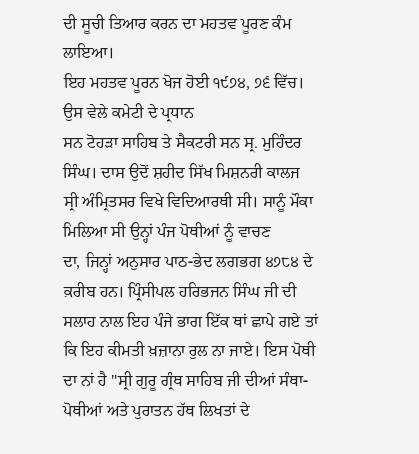ਦੀ ਸੂਚੀ ਤਿਆਰ ਕਰਨ ਦਾ ਮਹਤਵ ਪੂਰਣ ਕੰਮ ਲਾਇਆ।
ਇਹ ਮਹਤਵ ਪੂਰਨ ਖੋਜ ਹੋਈ ੧੯੭੪, ੭੬ ਵਿੱਚ। ਉਸ ਵੇਲੇ ਕਮੇਟੀ ਦੇ ਪ੍ਰਧਾਨ
ਸਨ ਟੋਹੜਾ ਸਾਹਿਬ ਤੇ ਸੈਕਟਰੀ ਸਨ ਸ੍ਰ. ਮੁਹਿੰਦਰ ਸਿੰਘ। ਦਾਸ ਉਦੋਂ ਸ਼ਹੀਦ ਸਿੱਖ ਮਿਸ਼ਨਰੀ ਕਾਲਜ
ਸ੍ਰੀ ਅੰਮ੍ਰਿਤਸਰ ਵਿਖੇ ਵਿਦਿਆਰਥੀ ਸੀ। ਸਾਨੂੰ ਮੌਕਾ ਮਿਲਿਆ ਸੀ ਉਨ੍ਹਾਂ ਪੰਜ ਪੋਥੀਆਂ ਨੂੰ ਵਾਚਣ
ਦਾ, ਜਿਨ੍ਹਾਂ ਅਨੁਸਾਰ ਪਾਠ-ਭੇਦ ਲਗਭਗ ੪੭੮੪ ਦੇ ਕ਼ਰੀਬ ਹਨ। ਪ੍ਰਿੰਸੀਪਲ ਹਰਿਭਜਨ ਸਿੰਘ ਜੀ ਦੀ
ਸਲਾਹ ਨਾਲ ਇਹ ਪੰਜੇ ਭਾਗ ਇੱਕ ਥਾਂ ਛਾਪੇ ਗਏ ਤਾਂ ਕਿ ਇਹ ਕੀਮਤੀ ਖ਼ਜ਼ਾਨਾ ਰੁਲ ਨਾ ਜਾਏ। ਇਸ ਪੋਥੀ
ਦਾ ਨਾਂ ਹੈ "ਸ੍ਰੀ ਗੁਰੂ ਗ੍ਰੰਥ ਸਾਹਿਬ ਜੀ ਦੀਆਂ ਸੰਥਾ-ਪੋਥੀਆਂ ਅਤੇ ਪੁਰਾਤਨ ਹੱਥ ਲਿਖਤਾਂ ਦੇ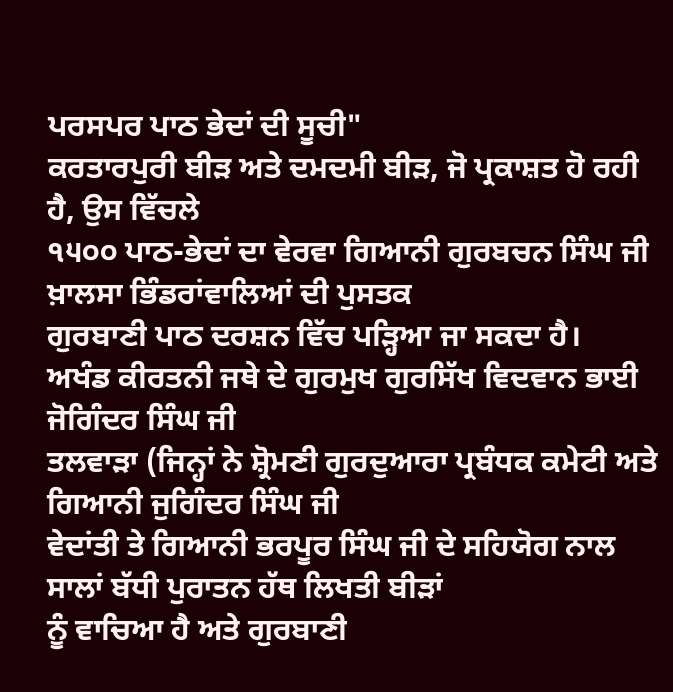ਪਰਸਪਰ ਪਾਠ ਭੇਦਾਂ ਦੀ ਸੂਚੀ"
ਕਰਤਾਰਪੁਰੀ ਬੀੜ ਅਤੇ ਦਮਦਮੀ ਬੀੜ, ਜੋ ਪ੍ਰਕਾਸ਼ਤ ਹੋ ਰਹੀ ਹੈ, ਉਸ ਵਿੱਚਲੇ
੧੫੦੦ ਪਾਠ-ਭੇਦਾਂ ਦਾ ਵੇਰਵਾ ਗਿਆਨੀ ਗੁਰਬਚਨ ਸਿੰਘ ਜੀ ਖ਼ਾਲਸਾ ਭਿੰਡਰਾਂਵਾਲਿਆਂ ਦੀ ਪੁਸਤਕ
ਗੁਰਬਾਣੀ ਪਾਠ ਦਰਸ਼ਨ ਵਿੱਚ ਪੜ੍ਹਿਆ ਜਾ ਸਕਦਾ ਹੈ।
ਅਖੰਡ ਕੀਰਤਨੀ ਜਥੇ ਦੇ ਗੁਰਮੁਖ ਗੁਰਸਿੱਖ ਵਿਦਵਾਨ ਭਾਈ ਜੋਗਿੰਦਰ ਸਿੰਘ ਜੀ
ਤਲਵਾੜਾ (ਜਿਨ੍ਹਾਂ ਨੇ ਸ਼੍ਰੋਮਣੀ ਗੁਰਦੁਆਰਾ ਪ੍ਰਬੰਧਕ ਕਮੇਟੀ ਅਤੇ ਗਿਆਨੀ ਜੁਗਿੰਦਰ ਸਿੰਘ ਜੀ
ਵੇਦਾਂਤੀ ਤੇ ਗਿਆਨੀ ਭਰਪੂਰ ਸਿੰਘ ਜੀ ਦੇ ਸਹਿਯੋਗ ਨਾਲ ਸਾਲਾਂ ਬੱਧੀ ਪੁਰਾਤਨ ਹੱਥ ਲਿਖਤੀ ਬੀੜਾਂ
ਨੂੰ ਵਾਚਿਆ ਹੈ ਅਤੇ ਗੁਰਬਾਣੀ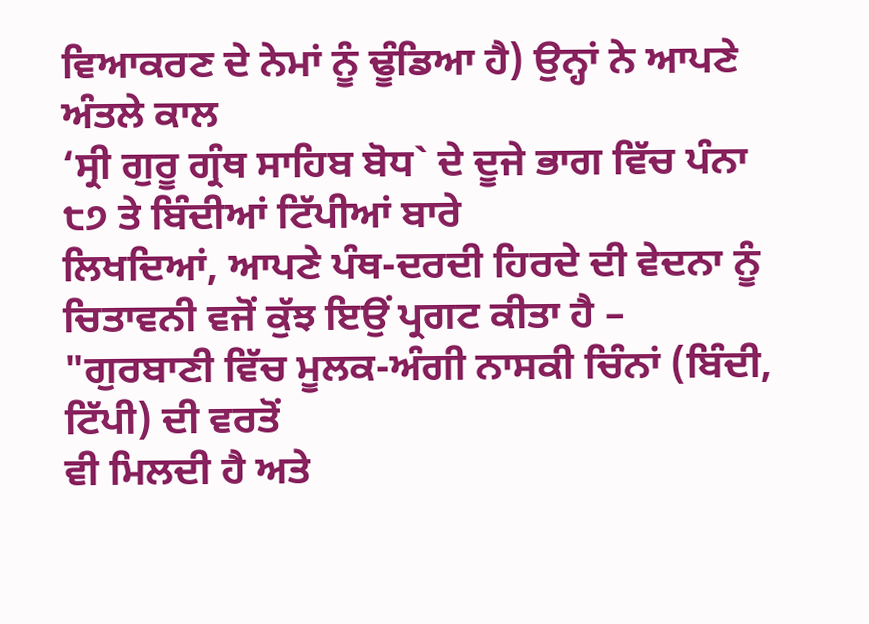ਵਿਆਕਰਣ ਦੇ ਨੇਮਾਂ ਨੂੰ ਢੂੰਡਿਆ ਹੈ) ਉਨ੍ਹਾਂ ਨੇ ਆਪਣੇ ਅੰਤਲੇ ਕਾਲ
‘ਸ੍ਰੀ ਗੁਰੂ ਗ੍ਰੰਥ ਸਾਹਿਬ ਬੋਧ` ਦੇ ਦੂਜੇ ਭਾਗ ਵਿੱਚ ਪੰਨਾ ੮੭ ਤੇ ਬਿੰਦੀਆਂ ਟਿੱਪੀਆਂ ਬਾਰੇ
ਲਿਖਦਿਆਂ, ਆਪਣੇ ਪੰਥ-ਦਰਦੀ ਹਿਰਦੇ ਦੀ ਵੇਦਨਾ ਨੂੰ ਚਿਤਾਵਨੀ ਵਜੋਂ ਕੁੱਝ ਇਉਂ ਪ੍ਰਗਟ ਕੀਤਾ ਹੈ –
"ਗੁਰਬਾਣੀ ਵਿੱਚ ਮੂਲਕ-ਅੰਗੀ ਨਾਸਕੀ ਚਿੰਨਾਂ (ਬਿੰਦੀ, ਟਿੱਪੀ) ਦੀ ਵਰਤੋਂ
ਵੀ ਮਿਲਦੀ ਹੈ ਅਤੇ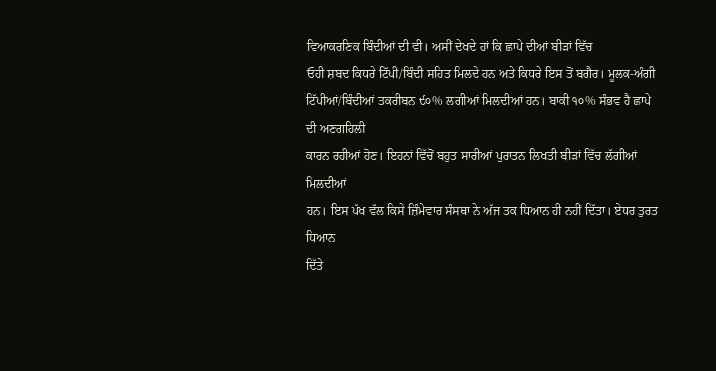ਵਿਆਕਰਣਿਕ ਬਿੰਦੀਆਂ ਦੀ ਵੀ। ਅਸੀਂ ਦੇਖਦੇ ਹਾਂ ਕਿ ਛਾਪੇ ਦੀਆਂ ਬੀੜਾਂ ਵਿੱਚ
ਓਹੀ ਸ਼ਬਦ ਕਿਧਰੇ ਟਿੱਪੀ/ਬਿੰਦੀ ਸਹਿਤ ਮਿਲਦੇ ਹਨ ਅਤੇ ਕਿਧਰੇ ਇਸ ਤੋਂ ਬਗੈਰ। ਮੂਲਕ-ਅੰਗੀ
ਟਿੱਪੀਆਂ/ਬਿੰਦੀਆਂ ਤਕਰੀਬਨ ੯੦% ਲਗੀਆਂ ਮਿਲਦੀਆਂ ਹਨ। ਬਾਕੀ ੧੦% ਸੰਭਵ ਹੈ ਛਾਪੇ ਦੀ ਅਣਗਹਿਲੀ
ਕਾਰਨ ਰਹੀਆਂ ਹੋਣ। ਇਹਨਾਂ ਵਿੱਚੋਂ ਬਹੁਤ ਸਾਰੀਆਂ ਪੁਰਾਤਨ ਲਿਖਤੀ ਬੀੜਾਂ ਵਿੱਚ ਲੱਗੀਆਂ ਮਿਲਦੀਆਂ
ਹਨ। ਇਸ ਪੱਖ ਵੱਲ ਕਿਸੇ ਜ਼ਿੰਮੇਵਾਰ ਸੰਸਥਾ ਨੇ ਅੱਜ ਤਕ ਧਿਆਨ ਹੀ ਨਹੀਂ ਦਿੱਤਾ। ਏਧਰ ਤੁਰਤ ਧਿਆਨ
ਦਿੱਤੇ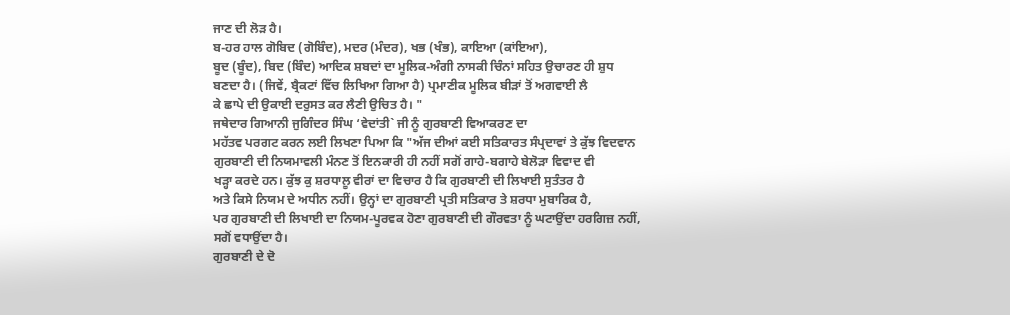ਜਾਣ ਦੀ ਲੋੜ ਹੈ।
ਬ-ਹਰ ਹਾਲ ਗੋਬਿਦ (ਗੋਬਿੰਦ), ਮਦਰ (ਮੰਦਰ), ਖਭ (ਖੰਭ), ਕਾਇਆ (ਕਾਂਇਆ),
ਬੂਦ (ਬੂੰਦ), ਬਿਦ (ਬਿੰਦ) ਆਦਿਕ ਸ਼ਬਦਾਂ ਦਾ ਮੂਲਿਕ-ਅੰਗੀ ਨਾਸਕੀ ਚਿੰਨਾਂ ਸਹਿਤ ਉਚਾਰਣ ਹੀ ਸ਼ੁਧ
ਬਣਦਾ ਹੈ। (ਜਿਵੇਂ, ਬ੍ਰੈਕਟਾਂ ਵਿੱਚ ਲਿਖਿਆ ਗਿਆ ਹੈ) ਪ੍ਰਮਾਣੀਕ ਮੂਲਿਕ ਬੀੜਾਂ ਤੋਂ ਅਗਵਾਈ ਲੈ
ਕੇ ਛਾਪੇ ਦੀ ਉਕਾਈ ਦਰੁਸਤ ਕਰ ਲੈਣੀ ਉਚਿਤ ਹੈ। "
ਜਥੇਦਾਰ ਗਿਆਨੀ ਜੁਗਿੰਦਰ ਸਿੰਘ ‘ਵੇਦਾਂਤੀ` ਜੀ ਨੂੰ ਗੁਰਬਾਣੀ ਵਿਆਕਰਣ ਦਾ
ਮਹੱਤਵ ਪਰਗਟ ਕਰਨ ਲਈ ਲਿਖਣਾ ਪਿਆ ਕਿ "ਅੱਜ ਦੀਆਂ ਕਈ ਸਤਿਕਾਰਤ ਸੰਪ੍ਰਦਾਵਾਂ ਤੇ ਕੁੱਝ ਵਿਦਵਾਨ
ਗੁਰਬਾਣੀ ਦੀ ਨਿਯਮਾਵਲੀ ਮੰਨਣ ਤੋਂ ਇਨਕਾਰੀ ਹੀ ਨਹੀਂ ਸਗੋਂ ਗਾਹੇ-ਬਗਾਹੇ ਬੇਲੋੜਾ ਵਿਵਾਦ ਵੀ
ਖੜ੍ਹਾ ਕਰਦੇ ਹਨ। ਕੁੱਝ ਕੁ ਸ਼ਰਧਾਲੂ ਵੀਰਾਂ ਦਾ ਵਿਚਾਰ ਹੈ ਕਿ ਗੁਰਬਾਣੀ ਦੀ ਲਿਖਾਈ ਸੁਤੰਤਰ ਹੈ
ਅਤੇ ਕਿਸੇ ਨਿਯਮ ਦੇ ਅਧੀਨ ਨਹੀਂ। ਉਨ੍ਹਾਂ ਦਾ ਗੁਰਬਾਣੀ ਪ੍ਰਤੀ ਸਤਿਕਾਰ ਤੇ ਸ਼ਰਧਾ ਮੁਬਾਰਿਕ ਹੈ,
ਪਰ ਗੁਰਬਾਣੀ ਦੀ ਲਿਖਾਈ ਦਾ ਨਿਯਮ-ਪੂਰਵਕ ਹੋਣਾ ਗੁਰਬਾਣੀ ਦੀ ਗੌਰਵਤਾ ਨੂੰ ਘਟਾਉਂਦਾ ਹਰਗਿਜ਼ ਨਹੀਂ,
ਸਗੋਂ ਵਧਾਉਂਦਾ ਹੈ।
ਗੁਰਬਾਣੀ ਦੇ ਦੋ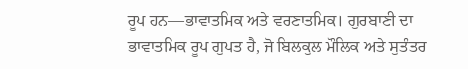ਰੂਪ ਹਨ—ਭਾਵਾਤਮਿਕ ਅਤੇ ਵਰਣਾਤਮਿਕ। ਗੁਰਬਾਣੀ ਦਾ
ਭਾਵਾਤਮਿਕ ਰੂਪ ਗੁਪਤ ਹੈ, ਜੋ ਬਿਲਕੁਲ ਮੌਲਿਕ ਅਤੇ ਸੁਤੰਤਰ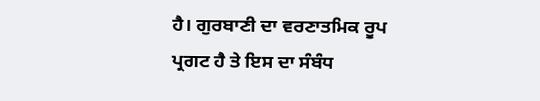ਹੈ। ਗੁਰਬਾਣੀ ਦਾ ਵਰਣਾਤਮਿਕ ਰੂਪ
ਪ੍ਰਗਟ ਹੈ ਤੇ ਇਸ ਦਾ ਸੰਬੰਧ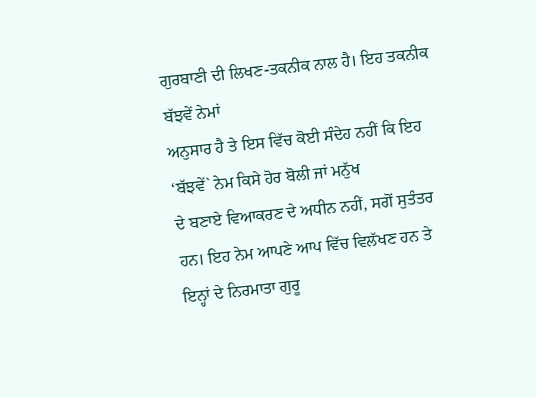ਗੁਰਬਾਣੀ ਦੀ ਲਿਖਣ-ਤਕਨੀਕ ਨਾਲ ਹੈ। ਇਹ ਤਕਨੀਕ ਬੱਝਵੇਂ ਨੇਮਾਂ
ਅਨੁਸਾਰ ਹੈ ਤੇ ਇਸ ਵਿੱਚ ਕੋਈ ਸੰਦੇਹ ਨਹੀਂ ਕਿ ਇਹ ‘ਬੱਝਵੇਂ` ਨੇਮ ਕਿਸੇ ਹੋਰ ਬੋਲੀ ਜਾਂ ਮਨੁੱਖ
ਦੇ ਬਣਾਏ ਵਿਆਕਰਣ ਦੇ ਅਧੀਨ ਨਹੀਂ, ਸਗੋਂ ਸੁਤੰਤਰ ਹਨ। ਇਹ ਨੇਮ ਆਪਣੇ ਆਪ ਵਿੱਚ ਵਿਲੱਖਣ ਹਨ ਤੇ
ਇਨ੍ਹਾਂ ਦੇ ਨਿਰਮਾਤਾ ਗੁਰੂ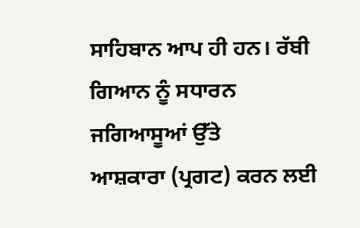ਸਾਹਿਬਾਨ ਆਪ ਹੀ ਹਨ। ਰੱਬੀ ਗਿਆਨ ਨੂੰ ਸਧਾਰਨ ਜਗਿਆਸੂਆਂ ਉੱਤੇ
ਆਸ਼ਕਾਰਾ (ਪ੍ਰਗਟ) ਕਰਨ ਲਈ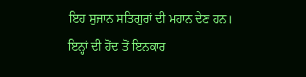ਇਹ ਸੁਜਾਨ ਸਤਿਗੁਰਾਂ ਦੀ ਮਹਾਨ ਦੇਣ ਹਨ। ਇਨ੍ਹਾਂ ਦੀ ਹੋਂਦ ਤੋਂ ਇਨਕਾਰ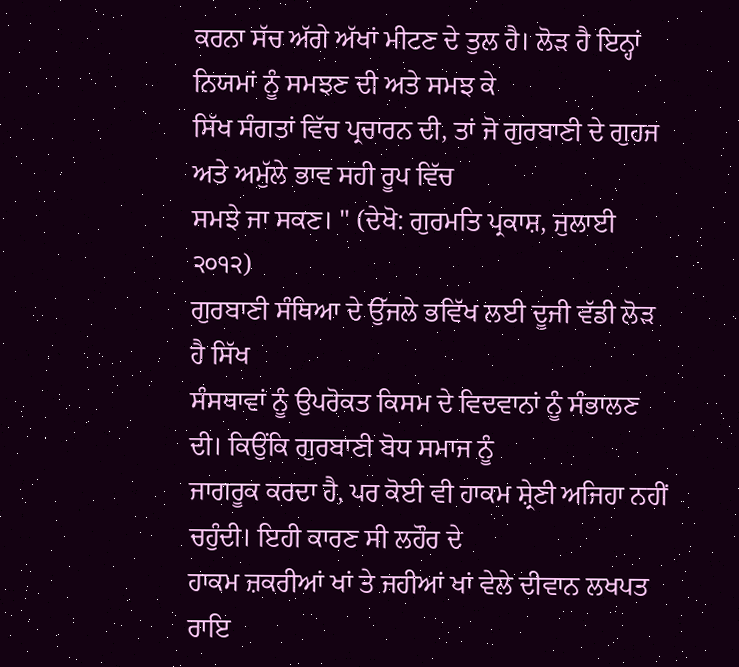ਕਰਨਾ ਸੱਚ ਅੱਗੇ ਅੱਖਾਂ ਮੀਟਣ ਦੇ ਤੁਲ ਹੈ। ਲੋੜ ਹੈ ਇਨ੍ਹਾਂ ਨਿਯਮਾਂ ਨੂੰ ਸਮਝਣ ਦੀ ਅਤੇ ਸਮਝ ਕੇ
ਸਿੱਖ ਸੰਗਤਾਂ ਵਿੱਚ ਪ੍ਰਚਾਰਨ ਦੀ, ਤਾਂ ਜੋ ਗੁਰਬਾਣੀ ਦੇ ਗੁਹਜ ਅਤੇ ਅਮੁੱਲੇ ਭਾਵ ਸਹੀ ਰੂਪ ਵਿੱਚ
ਸਮਝੇ ਜਾ ਸਕਣ। " (ਦੇਖੋ: ਗੁਰਮਤਿ ਪ੍ਰਕਾਸ਼, ਜੁਲਾਈ ੨੦੧੨)
ਗੁਰਬਾਣੀ ਸੰਥਿਆ ਦੇ ਉੱਜਲੇ ਭਵਿੱਖ ਲਈ ਦੂਜੀ ਵੱਡੀ ਲੋੜ ਹੈ ਸਿੱਖ
ਸੰਸਥਾਵਾਂ ਨੂੰ ਉਪਰੋਕਤ ਕਿਸਮ ਦੇ ਵਿਦਵਾਨਾਂ ਨੂੰ ਸੰਭਾਲਣ ਦੀ। ਕਿਉਂਕਿ ਗੁਰਬਾਣੀ ਬੋਧ ਸਮਾਜ ਨੂੰ
ਜਾਗਰੂਕ ਕਰਦਾ ਹੈ, ਪਰ ਕੋਈ ਵੀ ਹਾਕਮ ਸ਼੍ਰੇਣੀ ਅਜਿਹਾ ਨਹੀਂ ਚਹੁੰਦੀ। ਇਹੀ ਕਾਰਣ ਸੀ ਲਹੌਰ ਦੇ
ਹਾਕਮ ਜ਼ਕਰੀਆਂ ਖਾਂ ਤੇ ਜਹੀਆਂ ਖਾਂ ਵੇਲੇ ਦੀਵਾਨ ਲਖਪਤ ਰਾਇ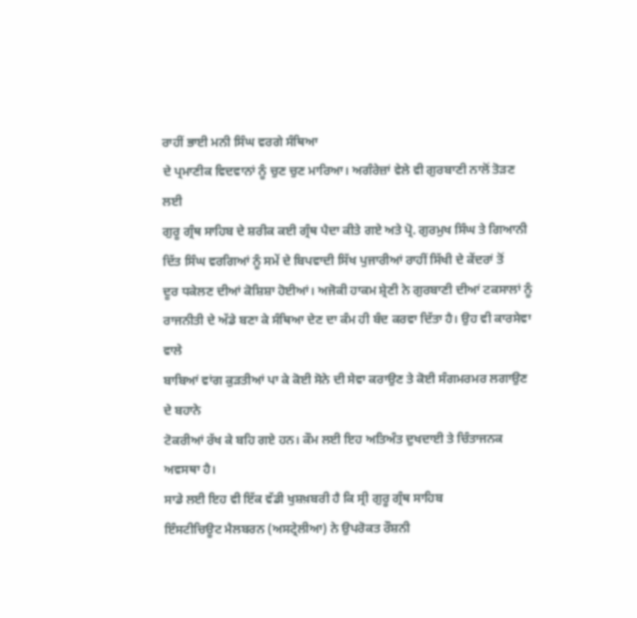ਰਾਹੀਂ ਭਾਈ ਮਨੀ ਸਿੰਘ ਵਰਗੇ ਸੰਥਿਆ
ਦੇ ਪ੍ਰਮਾਣੀਕ ਵਿਦਵਾਨਾਂ ਨੂੰ ਚੁਣ ਚੁਣ ਮਾਰਿਆ। ਅਗੰਰੇਜ਼ਾਂ ਵੇਲੇ ਵੀ ਗੁਰਬਾਣੀ ਨਾਲੋਂ ਤੋੜਣ ਲਈ
ਗੁਰੂ ਗ੍ਰੰਥ ਸਾਹਿਬ ਦੇ ਸ਼ਰੀਕ ਕਈ ਗ੍ਰੰਥ ਪੈਦਾ ਕੀਤੇ ਗਏ ਅਤੇ ਪ੍ਰੋ. ਗੁਰਮੁਖ ਸਿੰਘ ਤੇ ਗਿਆਨੀ
ਦਿੱਤ ਸਿੰਘ ਵਰਗਿਆਂ ਨੂੰ ਸਮੇਂ ਦੇ ਬਿਪਵਾਦੀ ਸਿੱਖ ਪੁਜਾਰੀਆਂ ਰਾਹੀਂ ਸਿੱਖੀ ਦੇ ਕੇਂਦਰਾਂ ਤੋਂ
ਦੂਰ ਧਕੇਲਣ ਦੀਆਂ ਕੋਸ਼ਿਸ਼ਾ ਹੋਈਆਂ। ਅਜੋਕੀ ਹਾਕਮ ਸ਼੍ਰੇਣੀ ਨੇ ਗੁਰਬਾਣੀ ਦੀਆਂ ਟਕਸਾਲਾਂ ਨੂੰ
ਰਾਜਨੀਤੀ ਦੇ ਅੱਡੇ ਬਣਾ ਕੇ ਸੰਥਿਆ ਦੇਣ ਦਾ ਕੰਮ ਹੀ ਬੰਦ ਕਰਵਾ ਦਿੱਤਾ ਹੈ। ਉਹ ਵੀ ਕਾਰਸੇਵਾ ਵਾਲੇ
ਬਾਬਿਆਂ ਵਾਂਗ ਕੁੜਤੀਆਂ ਪਾ ਕੇ ਕੋਈ ਸੋਨੇ ਦੀ ਸੇਵਾ ਕਰਾਉਣ ਤੇ ਕੋਈ ਸੰਗਮਰਮਰ ਲਗਾਉਣ ਦੇ ਬਹਾਨੇ
ਟੋਕਰੀਆਂ ਰੱਖ ਕੇ ਬਹਿ ਗਏ ਹਨ। ਕੌਮ ਲਈ ਇਹ ਅਤਿਅੰਤ ਦੁਖਦਾਈ ਤੇ ਚਿੰਤਾਜਨਕ ਅਵਸਥਾ ਹੈ।
ਸਾਡੇ ਲਈ ਇਹ ਵੀ ਇੱਕ ਵੱਡੀ ਖੁਸ਼ਖ਼ਬਰੀ ਹੈ ਕਿ ਸ੍ਰੀ ਗੁਰੂ ਗ੍ਰੰਥ ਸਾਹਿਬ
ਇੰਸਟੀਚਿਊਟ ਮੈਲਬਰਨ (ਅਸਟ੍ਰੇਲੀਆ) ਨੇ ਉਪਰੋਕਤ ਰੌਸ਼ਨੀ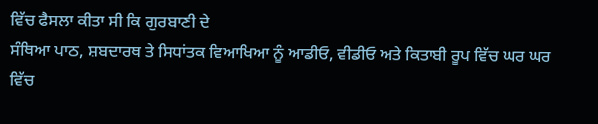ਵਿੱਚ ਫੈਸਲਾ ਕੀਤਾ ਸੀ ਕਿ ਗੁਰਬਾਣੀ ਦੇ
ਸੰਥਿਆ ਪਾਠ, ਸ਼ਬਦਾਰਥ ਤੇ ਸਿਧਾਂਤਕ ਵਿਆਖਿਆ ਨੂੰ ਆਡੀਓ, ਵੀਡੀਓ ਅਤੇ ਕਿਤਾਬੀ ਰੂਪ ਵਿੱਚ ਘਰ ਘਰ
ਵਿੱਚ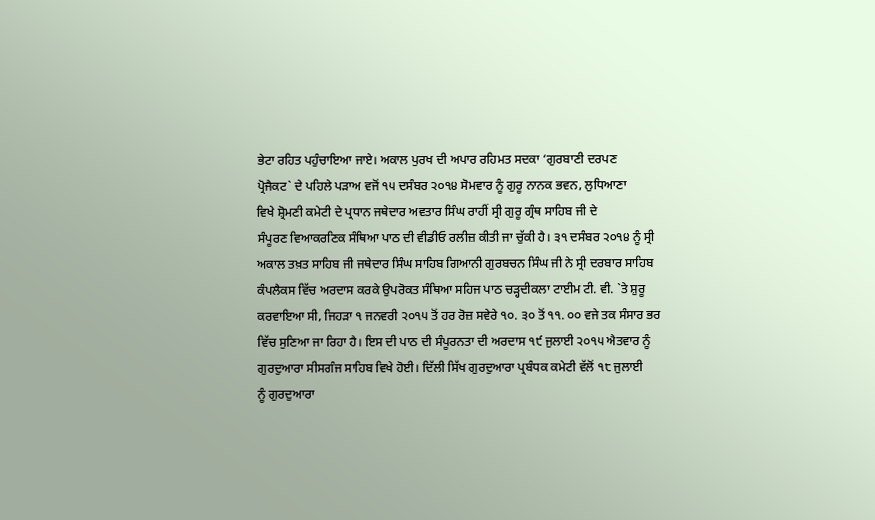ਭੇਟਾ ਰਹਿਤ ਪਹੁੰਚਾਇਆ ਜਾਏ। ਅਕਾਲ ਪੁਰਖ ਦੀ ਅਪਾਰ ਰਹਿਮਤ ਸਦਕਾ ‘ਗੁਰਬਾਣੀ ਦਰਪਣ
ਪ੍ਰੋਜੈਕਟ` ਦੇ ਪਹਿਲੇ ਪੜਾਅ ਵਜੋਂ ੧੫ ਦਸੰਬਰ ੨੦੧੪ ਸੋਮਵਾਰ ਨੂੰ ਗੁਰੂ ਨਾਨਕ ਭਵਨ, ਲੁਧਿਆਣਾ
ਵਿਖੇ ਸ਼੍ਰੋਮਣੀ ਕਮੇਟੀ ਦੇ ਪ੍ਰਧਾਨ ਜਥੇਦਾਰ ਅਵਤਾਰ ਸਿੰਘ ਰਾਹੀਂ ਸ੍ਰੀ ਗੁਰੂ ਗ੍ਰੰਥ ਸਾਹਿਬ ਜੀ ਦੇ
ਸੰਪੂਰਣ ਵਿਆਕਰਣਿਕ ਸੰਥਿਆ ਪਾਠ ਦੀ ਵੀਡੀਓ ਰਲੀਜ਼ ਕੀਤੀ ਜਾ ਚੁੱਕੀ ਹੈ। ੩੧ ਦਸੰਬਰ ੨੦੧੪ ਨੂੰ ਸ੍ਰੀ
ਅਕਾਲ ਤਖ਼ਤ ਸਾਹਿਬ ਜੀ ਜਥੇਦਾਰ ਸਿੰਘ ਸਾਹਿਬ ਗਿਆਨੀ ਗੁਰਬਚਨ ਸਿੰਘ ਜੀ ਨੇ ਸ੍ਰੀ ਦਰਬਾਰ ਸਾਹਿਬ
ਕੰਪਲੈਕਸ ਵਿੱਚ ਅਰਦਾਸ ਕਰਕੇ ਉਪਰੋਕਤ ਸੰਥਿਆ ਸਹਿਜ ਪਾਠ ਚੜ੍ਹਦੀਕਲਾ ਟਾਈਮ ਟੀ. ਵੀ. `ਤੇ ਸ਼ੁਰੂ
ਕਰਵਾਇਆ ਸੀ, ਜਿਹੜਾ ੧ ਜਨਵਰੀ ੨੦੧੫ ਤੋਂ ਹਰ ਰੋਜ਼ ਸਵੇਰੇ ੧੦. ੩੦ ਤੋਂ ੧੧. ੦੦ ਵਜੇ ਤਕ ਸੰਸਾਰ ਭਰ
ਵਿੱਚ ਸੁਣਿਆ ਜਾ ਰਿਹਾ ਹੈ। ਇਸ ਦੀ ਪਾਠ ਦੀ ਸੰਪੂਰਨਤਾ ਦੀ ਅਰਦਾਸ ੧੯ ਜੁਲਾਈ ੨੦੧੫ ਐਤਵਾਰ ਨੂੰ
ਗੁਰਦੁਆਰਾ ਸੀਸਗੰਜ ਸਾਹਿਬ ਵਿਖੇ ਹੋਈ। ਦਿੱਲੀ ਸਿੱਖ ਗੁਰਦੁਆਰਾ ਪ੍ਰਬੰਧਕ ਕਮੇਟੀ ਵੱਲੋਂ ੧੮ ਜੁਲਾਈ
ਨੂੰ ਗੁਰਦੁਆਰਾ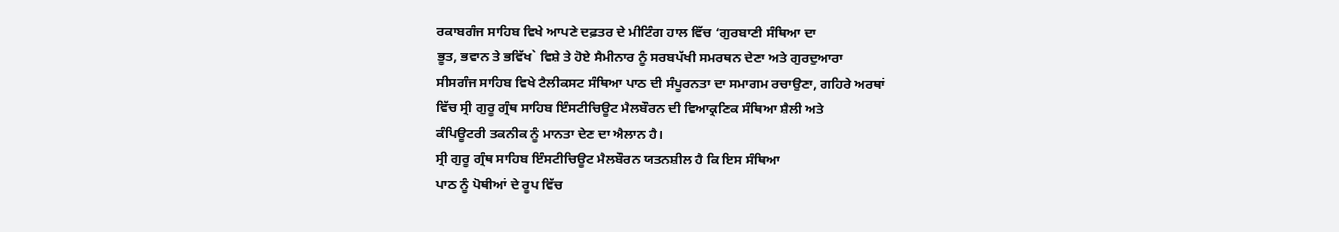ਰਕਾਬਗੰਜ ਸਾਹਿਬ ਵਿਖੇ ਆਪਣੇ ਦਫ਼ਤਰ ਦੇ ਮੀਟਿੰਗ ਹਾਲ ਵਿੱਚ ‘ਗੁਰਬਾਣੀ ਸੰਥਿਆ ਦਾ
ਭੂਤ, ਭਵਾਨ ਤੇ ਭਵਿੱਖ` ਵਿਸ਼ੇ ਤੇ ਹੋਏ ਸੈਮੀਨਾਰ ਨੂੰ ਸਰਬਪੱਖੀ ਸਮਰਥਨ ਦੇਣਾ ਅਤੇ ਗੁਰਦੁਆਰਾ
ਸੀਸਗੰਜ ਸਾਹਿਬ ਵਿਖੇ ਟੈਲੀਕਸਟ ਸੰਥਿਆ ਪਾਠ ਦੀ ਸੰਪੂਰਨਤਾ ਦਾ ਸਮਾਗਮ ਰਚਾਉਣਾ, ਗਹਿਰੇ ਅਰਥਾਂ
ਵਿੱਚ ਸ੍ਰੀ ਗੁਰੂ ਗ੍ਰੰਥ ਸਾਹਿਬ ਇੰਸਟੀਚਿਊਟ ਮੈਲਬੌਰਨ ਦੀ ਵਿਆਕ੍ਰਣਿਕ ਸੰਥਿਆ ਸ਼ੈਲੀ ਅਤੇ
ਕੰਪਿਊਟਰੀ ਤਕਨੀਕ ਨੂੰ ਮਾਨਤਾ ਦੇਣ ਦਾ ਐਲਾਨ ਹੈ।
ਸ੍ਰੀ ਗੁਰੂ ਗ੍ਰੰਥ ਸਾਹਿਬ ਇੰਸਟੀਚਿਊਟ ਮੈਲਬੌਰਨ ਯਤਨਸ਼ੀਲ ਹੈ ਕਿ ਇਸ ਸੰਥਿਆ
ਪਾਠ ਨੂੰ ਪੋਥੀਆਂ ਦੇ ਰੂਪ ਵਿੱਚ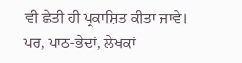ਵੀ ਛੇਤੀ ਹੀ ਪ੍ਰਕਾਸ਼ਿਤ ਕੀਤਾ ਜਾਵੇ। ਪਰ, ਪਾਠ-ਭੇਦਾਂ, ਲੇਖਕਾਂ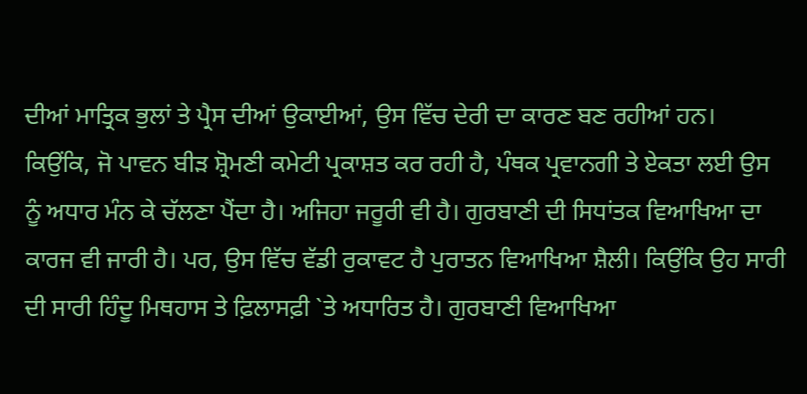ਦੀਆਂ ਮਾਤ੍ਰਿਕ ਭੁਲਾਂ ਤੇ ਪ੍ਰੈਸ ਦੀਆਂ ਉਕਾਈਆਂ, ਉਸ ਵਿੱਚ ਦੇਰੀ ਦਾ ਕਾਰਣ ਬਣ ਰਹੀਆਂ ਹਨ।
ਕਿਉਂਕਿ, ਜੋ ਪਾਵਨ ਬੀੜ ਸ਼੍ਰੋਮਣੀ ਕਮੇਟੀ ਪ੍ਰਕਾਸ਼ਤ ਕਰ ਰਹੀ ਹੈ, ਪੰਥਕ ਪ੍ਰਵਾਨਗੀ ਤੇ ਏਕਤਾ ਲਈ ਉਸ
ਨੂੰ ਅਧਾਰ ਮੰਨ ਕੇ ਚੱਲਣਾ ਪੈਂਦਾ ਹੈ। ਅਜਿਹਾ ਜਰੂਰੀ ਵੀ ਹੈ। ਗੁਰਬਾਣੀ ਦੀ ਸਿਧਾਂਤਕ ਵਿਆਖਿਆ ਦਾ
ਕਾਰਜ ਵੀ ਜਾਰੀ ਹੈ। ਪਰ, ਉਸ ਵਿੱਚ ਵੱਡੀ ਰੁਕਾਵਟ ਹੈ ਪੁਰਾਤਨ ਵਿਆਖਿਆ ਸ਼ੈਲੀ। ਕਿਉਂਕਿ ਉਹ ਸਾਰੀ
ਦੀ ਸਾਰੀ ਹਿੰਦੂ ਮਿਥਹਾਸ ਤੇ ਫ਼ਿਲਾਸਫ਼ੀ `ਤੇ ਅਧਾਰਿਤ ਹੈ। ਗੁਰਬਾਣੀ ਵਿਆਖਿਆ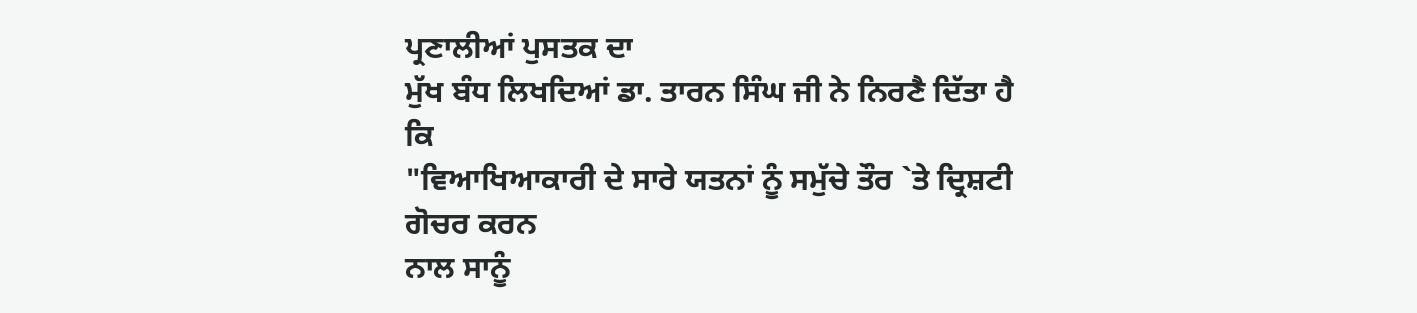ਪ੍ਰਣਾਲੀਆਂ ਪੁਸਤਕ ਦਾ
ਮੁੱਖ ਬੰਧ ਲਿਖਦਿਆਂ ਡਾ. ਤਾਰਨ ਸਿੰਘ ਜੀ ਨੇ ਨਿਰਣੈ ਦਿੱਤਾ ਹੈ ਕਿ
"ਵਿਆਖਿਆਕਾਰੀ ਦੇ ਸਾਰੇ ਯਤਨਾਂ ਨੂੰ ਸਮੁੱਚੇ ਤੌਰ `ਤੇ ਦ੍ਰਿਸ਼ਟੀ ਗੋਚਰ ਕਰਨ
ਨਾਲ ਸਾਨੂੰ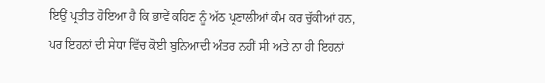ਇਉਂ ਪ੍ਰਤੀਤ ਹੋਇਆ ਹੈ ਕਿ ਭਾਵੇਂ ਕਹਿਣ ਨੂੰ ਅੱਠ ਪ੍ਰਣਾਲੀਆਂ ਕੰਮ ਕਰ ਚੁੱਕੀਆਂ ਹਨ,
ਪਰ ਇਹਨਾਂ ਦੀ ਸੇਧਾ ਵਿੱਚ ਕੋਈ ਬੁਨਿਆਦੀ ਅੰਤਰ ਨਹੀਂ ਸੀ ਅਤੇ ਨਾ ਹੀ ਇਹਨਾਂ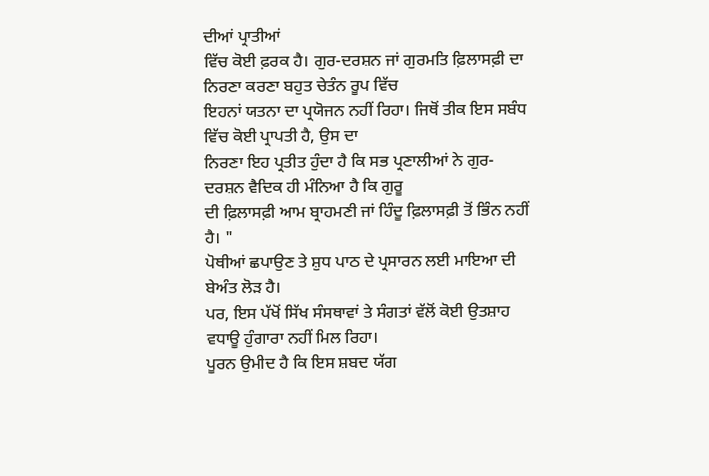ਦੀਆਂ ਪ੍ਰਾਤੀਆਂ
ਵਿੱਚ ਕੋਈ ਫ਼ਰਕ ਹੈ। ਗੁਰ-ਦਰਸ਼ਨ ਜਾਂ ਗੁਰਮਤਿ ਫ਼ਿਲਾਸਫ਼ੀ ਦਾ ਨਿਰਣਾ ਕਰਣਾ ਬਹੁਤ ਚੇਤੰਨ ਰੂਪ ਵਿੱਚ
ਇਹਨਾਂ ਯਤਨਾ ਦਾ ਪ੍ਰਯੋਜਨ ਨਹੀਂ ਰਿਹਾ। ਜਿਥੋਂ ਤੀਕ ਇਸ ਸਬੰਧ ਵਿੱਚ ਕੋਈ ਪ੍ਰਾਪਤੀ ਹੈ, ਉਸ ਦਾ
ਨਿਰਣਾ ਇਹ ਪ੍ਰਤੀਤ ਹੁੰਦਾ ਹੈ ਕਿ ਸਭ ਪ੍ਰਣਾਲੀਆਂ ਨੇ ਗੁਰ-ਦਰਸ਼ਨ ਵੈਦਿਕ ਹੀ ਮੰਨਿਆ ਹੈ ਕਿ ਗੁਰੂ
ਦੀ ਫ਼ਿਲਾਸਫ਼ੀ ਆਮ ਬ੍ਰਾਹਮਣੀ ਜਾਂ ਹਿੰਦੂ ਫ਼ਿਲਾਸਫ਼ੀ ਤੋਂ ਭਿੰਨ ਨਹੀਂ ਹੈ। "
ਪੋਥੀਆਂ ਛਪਾਉਣ ਤੇ ਸ਼ੁਧ ਪਾਠ ਦੇ ਪ੍ਰਸਾਰਨ ਲਈ ਮਾਇਆ ਦੀ ਬੇਅੰਤ ਲੋੜ ਹੈ।
ਪਰ, ਇਸ ਪੱਖੋਂ ਸਿੱਖ ਸੰਸਥਾਵਾਂ ਤੇ ਸੰਗਤਾਂ ਵੱਲੋਂ ਕੋਈ ਉਤਸ਼ਾਹ ਵਧਾਊ ਹੁੰਗਾਰਾ ਨਹੀਂ ਮਿਲ ਰਿਹਾ।
ਪੂਰਨ ਉਮੀਦ ਹੈ ਕਿ ਇਸ ਸ਼ਬਦ ਯੱਗ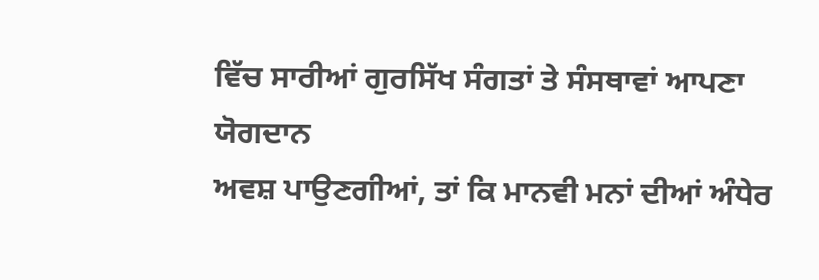ਵਿੱਚ ਸਾਰੀਆਂ ਗੁਰਸਿੱਖ ਸੰਗਤਾਂ ਤੇ ਸੰਸਥਾਵਾਂ ਆਪਣਾ ਯੋਗਦਾਨ
ਅਵਸ਼ ਪਾਉਣਗੀਆਂ, ਤਾਂ ਕਿ ਮਾਨਵੀ ਮਨਾਂ ਦੀਆਂ ਅੰਧੇਰ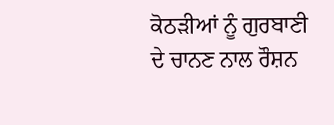ਕੋਠੜੀਆਂ ਨੂੰ ਗੁਰਬਾਣੀ ਦੇ ਚਾਨਣ ਨਾਲ ਰੌਸ਼ਨ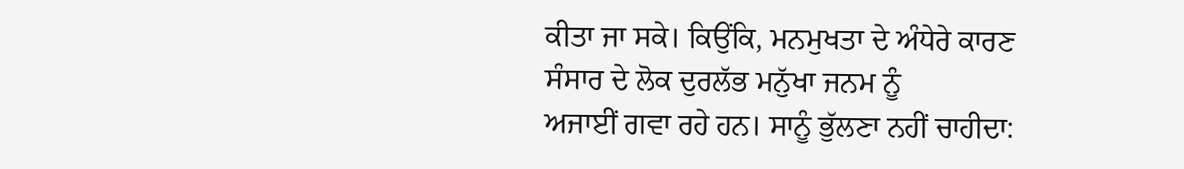ਕੀਤਾ ਜਾ ਸਕੇ। ਕਿਉਂਕਿ, ਮਨਮੁਖਤਾ ਦੇ ਅੰਧੇਰੇ ਕਾਰਣ ਸੰਸਾਰ ਦੇ ਲੋਕ ਦੁਰਲੱਭ ਮਨੁੱਖਾ ਜਨਮ ਨੂੰ
ਅਜਾਈਂ ਗਵਾ ਰਹੇ ਹਨ। ਸਾਨੂੰ ਭੁੱਲਣਾ ਨਹੀਂ ਚਾਹੀਦਾ: